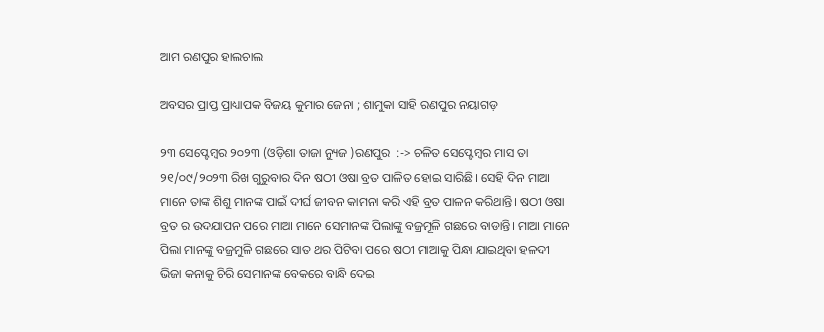ଆମ ରଣପୁର ହାଲଚାଲ

ଅବସର ପ୍ରାପ୍ତ ପ୍ରାଧ୍ୟାପକ ବିଜୟ କୁମାର ଜେନା ; ଶାମୁକା ସାହି ରଣପୁର ନୟାଗଡ଼

୨୩ ସେପ୍ଟେମ୍ବର ୨୦୨୩ (ଓଡ଼ିଶା ତାଜା ନ୍ୟୁଜ )ରଣପୁର  :-> ଚଳିତ ସେପ୍ଟେମ୍ବର ମାସ ତା ୨୧/୦୯/୨୦୨୩ ରିଖ ଗୁରୁବାର ଦିନ ଷଠୀ ଓଷା ବ୍ରତ ପାଳିତ ହୋଇ ସାରିଛି। ସେହି ଦିନ ମାଆ ମାନେ ତାଙ୍କ ଶିଶୁ ମାନଙ୍କ ପାଇଁ ଦୀର୍ଘ ଜୀବନ କାମନା କରି ଏହି ବ୍ରତ ପାଳନ କରିଥାନ୍ତି। ଷଠୀ ଓଷା ବ୍ରତ ର ଉଦଯାପନ ପରେ ମାଆ ମାନେ ସେମାନଙ୍କ ପିଲାଙ୍କୁ ବଜ୍ରମୂଳି ଗଛରେ ବାଡାନ୍ତି। ମାଆ ମାନେ ପିଲା ମାନଙ୍କୁ ବଜ୍ରମୁଳି ଗଛରେ ସାତ ଥର ପିଟିବା ପରେ ଷଠୀ ମାଆକୁ ପିନ୍ଧା ଯାଇଥିବା ହଳଦୀ ଭିଜା କନାକୁ ଚିରି ସେମାନଙ୍କ ବେକରେ ବାନ୍ଧି ଦେଇ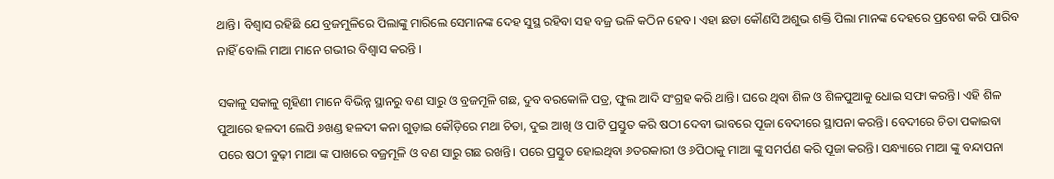ଥାନ୍ତି। ବିଶ୍ୱାସ ରହିଛି ଯେ ବ୍ରଜମୁଳିରେ ପିଲାଙ୍କୁ ମାରିଲେ ସେମାନଙ୍କ ଦେହ ସୁସ୍ଥ ରହିବା ସହ ବଜ୍ର ଭଳି କଠିନ ହେବ। ଏହା ଛଡା କୌଣସି ଅଶୁଭ ଶକ୍ତି ପିଲା ମାନଙ୍କ ଦେହରେ ପ୍ରବେଶ କରି ପାରିବ ନାହିଁ ବୋଲି ମାଆ ମାନେ ଗଭୀର ବିଶ୍ୱାସ କରନ୍ତି ।

ସକାଳୁ ସକାଳୁ ଗୃହିଣୀ ମାନେ ବିଭିନ୍ନ ସ୍ଥାନରୁ ବଣ ସାରୁ ଓ ବ୍ରଜମୂଳି ଗଛ, ଦୁବ ବରକୋଳି ପତ୍ର, ଫୁଲ ଆଦି ସଂଗ୍ରହ କରି ଥାନ୍ତି। ଘରେ ଥିବା ଶିଳ ଓ ଶିଳପୁଆକୁ ଧୋଇ ସଫା କରନ୍ତି। ଏହି ଶିଳ ପୁଆରେ ହଳଦୀ ଲେପି ୬ଖଣ୍ଡ ହଳଦୀ କନା ଗୁଡ଼ାଇ କୌଡ଼ିରେ ମଥା ଚିତା, ଦୁଇ ଆଖି ଓ ପାଟି ପ୍ରସ୍ତୁତ କରି ଷଠୀ ଦେବୀ ଭାବରେ ପୂଜା ବେଦୀରେ ସ୍ଥାପନା କରନ୍ତି। ବେଦୀରେ ଚିତା ପକାଇବା ପରେ ଷଠୀ ବୁଢ଼ୀ ମାଆ ଙ୍କ ପାଖରେ ବଜ୍ରମୂଳି ଓ ବଣ ସାରୁ ଗଛ ରଖନ୍ତି। ପରେ ପ୍ରସ୍ତୁତ ହୋଇଥିବା ୬ତରକାରୀ ଓ ୬ପିଠାକୁ ମାଆ ଙ୍କୁ ସମର୍ପଣ କରି ପୂଜା କରନ୍ତି। ସନ୍ଧ୍ୟାରେ ମାଆ ଙ୍କୁ ବନ୍ଦାପନା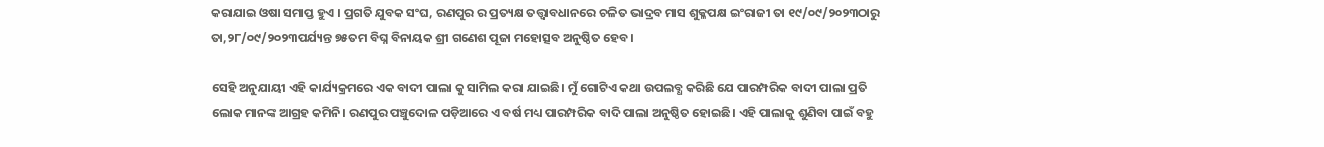କରାଯାଇ ଓଷା ସମାପ୍ତ ହୁଏ । ପ୍ରଗତି ଯୁବକ ସଂଘ, ରଣପୁର ର ପ୍ରତ୍ୟକ୍ଷ ତତ୍ତ୍ଵାବଧାନରେ ଚଳିତ ଭାଦ୍ରବ ମାସ ଶୁକ୍ଳପକ୍ଷ ଇଂରାଜୀ ତା ୧୯/୦୯/୨୦୨୩ଠାରୁ ତା,୨୮/୦୯/୨୦୨୩ପର୍ଯ୍ୟନ୍ତ ୭୫ତମ ବିଘ୍ନ ବିନାୟକ ଶ୍ରୀ ଗଣେଶ ପୂଜା ମହୋତ୍ସବ ଅନୁଷ୍ଠିତ ହେବ।

ସେହି ଅନୁଯାୟୀ ଏହି କାର୍ଯ୍ୟକ୍ରମରେ ଏକ ବାଦୀ ପାଲା କୁ ସାମିଲ କରା ଯାଇଛି। ମୁଁ ଗୋଟିଏ କଥା ଉପଲବ୍ଧ କରିଛି ଯେ ପାରମ୍ପରିକ ବାଦୀ ପାଲା ପ୍ରତି ଲୋକ ମାନଙ୍କ ଆଗ୍ରହ କମିନି। ରଣପୁର ପଞ୍ଚୁଦୋଳ ପଡ଼ିଆରେ ଏ ବର୍ଷ ମଧ୍ୟ ପାରମ୍ପରିକ ବାଦି ପାଲା ଅନୁଷ୍ଠିତ ହୋଇଛି। ଏହି ପାଲାକୁ ଶୁଣିବା ପାଇଁ ବହୁ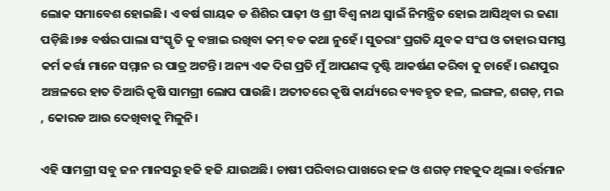ଲୋକ ସମାବେଶ ହୋଇଛି। ଏ ବର୍ଷ ଗାୟକ ଡ ଶିଶିର ପାଢ଼ୀ ଓ ଶ୍ରୀ ବିଶ୍ଵ ନାଥ ସ୍ୱାଇଁ ନିମନ୍ତ୍ରିତ ହୋଇ ଆସିଥିବା ର ଜଣା ପଡ଼ିଛି।୭୫ ବର୍ଷର ପାଲା ସଂସ୍କୃତି କୁ ବଞ୍ଚାଇ ରଖିବା କମ୍ ବଡ କଥା ନୁହେଁ। ସୁତରାଂ ପ୍ରଗତି ଯୁବକ ସଂଘ ଓ ତାହାର ସମସ୍ତ କର୍ମ କର୍ତ୍ତା ମାନେ ସମ୍ମାନ ର ପାତ୍ର ଅଟନ୍ତି। ଅନ୍ୟ ଏକ ଦିଗ ପ୍ରତି ମୁଁ ଆପଣଙ୍କ ଦୃଷ୍ଟି ଆକର୍ଷଣ କରିବା କୁ ଚାହେଁ। ରଣପୁର ଅଞ୍ଚଳରେ ହାତ ତିଆରି କୃଷି ସାମଗ୍ରୀ ଲୋପ ପାଉଛି। ଅତୀତରେ କୃଷି କାର୍ଯ୍ୟରେ ବ୍ୟବହୃତ ହଳ, ଲଙ୍ଗଳ, ଶଗଡ଼, ମଇ , କୋରଡ ଆଉ ଦେଖିବାକୁ ମିଳୁନି।

ଏହି ସାମଗ୍ରୀ ସବୁ ଜନ ମାନସରୁ ହଜି ହଜି ଯାଉଅଛି। ଚାଷୀ ପରିବାର ପାଖରେ ହଳ ଓ ଶଗଡ଼ ମହଜୁଦ ଥିଲା। ବର୍ତ୍ତମାନ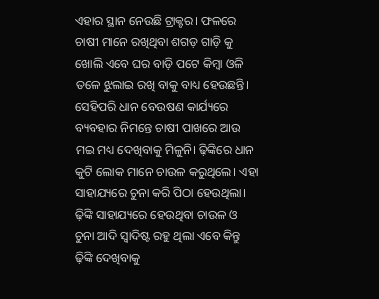ଏହାର ସ୍ଥାନ ନେଉଛି ଟ୍ରାକ୍ଟର। ଫଳରେ ଚାଷୀ ମାନେ ରଖିଥିବା ଶଗଡ଼ ଗାଡ଼ି କୁ ଖୋଲି ଏବେ ଘର ବାଡ଼ି ପଟେ କିମ୍ବା ଓଳି ତଳେ ଝୁଲାଇ ରଖି ବାକୁ ବାଧ୍ୟ ହେଉଛନ୍ତି। ସେହିପରି ଧାନ ବେଉଷଣ କାର୍ଯ୍ୟରେ ବ୍ୟବହାର ନିମନ୍ତେ ଚାଷୀ ପାଖରେ ଆଉ ମଇ ମଧ୍ୟ ଦେଖିବାକୁ ମିଳୁନି। ଢ଼ିଙ୍କିରେ ଧାନ କୁଟି ଲୋକ ମାନେ ଚାଉଳ କରୁଥିଲେ। ଏହା ସାହାଯ୍ୟରେ ଚୁନା କରି ପିଠା ହେଉଥିଲା। ଢ଼ିଙ୍କି ସାହାଯ୍ୟରେ ହେଉଥିବା ଚାଉଳ ଓ ଚୁନା ଆଦି ସ୍ଵାଦିଷ୍ଟ ରହୁ ଥିଲା ଏବେ କିନ୍ତୁ ଢ଼ିଙ୍କି ଦେଖିବାକୁ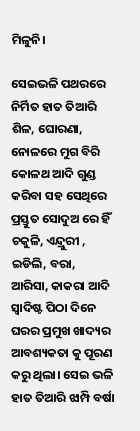ମିଳୁନି।

ସେଇଭଳି ପଥରରେ ନିର୍ମିତ ହାତ ତିଆରି ଶିଳ, ଘୋରଣା, ନୋଳରେ ମୁଗ ବିରି କୋଳଥ ଆଦି ଗୁଣ୍ଡ କରିବା ସହ ସେଥିରେ ପ୍ରସ୍ତୁତ ସୋଦୁଅ ରେ ହିଁ ଚକୁଳି, ଏନ୍ଦ୍ରୁରୀ , ଇଡିଲି, ବରା, ଆରିସା, କାକରା ଆଦି ସ୍ଵାଦିଷ୍ଟ ପିଠା ଦିନେ ଘରର ପ୍ରମୁଖ ଖାଦ୍ୟର ଆବଶ୍ୟକତା କୁ ପୂରଣ କରୁ ଥିଲା। ସେଇ ଭଳି ହାତ ତିଆରି ଝାମ୍ପି ବର୍ଷା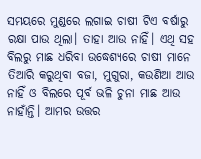ସମୟରେ ମୁଣ୍ଡରେ ଲଗାଇ ଚାଷୀ ଟିଏ ବର୍ଷାରୁ ରକ୍ଷା ପାଉ ଥିଲା। ତାହା ଆଉ ନାହିଁ। ଏଥି ସହ ବିଲରୁ ମାଛ ଧରିବା ଉଦ୍ଧେଶ୍ୟରେ ଚାଷୀ ମାନେ ତିଆରି କରୁଥିବା ବଜା, ମୁଗୁରା, କଉଣିଆ ଆଉ ନାହିଁ ଓ ବିଲରେ ପୂର୍ବ ଭଳି ଚୁନା ମାଛ ଆଉ ନାହାଁନ୍ତି। ଆମର ଉତ୍ତର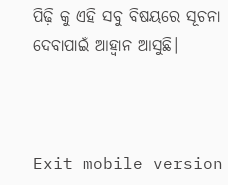ପିଢ଼ି କୁ ଏହି ସବୁ ବିଷୟରେ ସୂଚନା ଦେବାପାଇଁ ଆହ୍ୱାନ ଆସୁଛି।



Exit mobile version